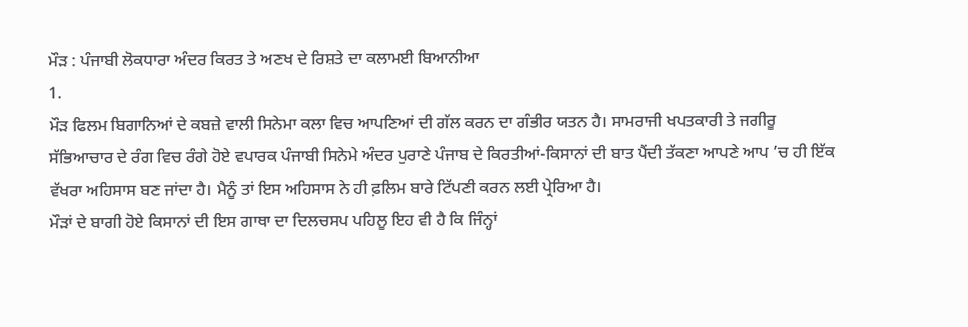ਮੌੜ : ਪੰਜਾਬੀ ਲੋਕਧਾਰਾ ਅੰਦਰ ਕਿਰਤ ਤੇ ਅਣਖ ਦੇ ਰਿਸ਼ਤੇ ਦਾ ਕਲਾਮਈ ਬਿਆਨੀਆ
1.
ਮੌੜ ਫਿਲਮ ਬਿਗਾਨਿਆਂ ਦੇ ਕਬਜ਼ੇ ਵਾਲੀ ਸਿਨੇਮਾ ਕਲਾ ਵਿਚ ਆਪਣਿਆਂ ਦੀ ਗੱਲ ਕਰਨ ਦਾ ਗੰਭੀਰ ਯਤਨ ਹੈ। ਸਾਮਰਾਜੀ ਖਪਤਕਾਰੀ ਤੇ ਜਗੀਰੂ ਸੱਭਿਆਚਾਰ ਦੇ ਰੰਗ ਵਿਚ ਰੰਗੇ ਹੋਏ ਵਪਾਰਕ ਪੰਜਾਬੀ ਸਿਨੇਮੇ ਅੰਦਰ ਪੁਰਾਣੇ ਪੰਜਾਬ ਦੇ ਕਿਰਤੀਆਂ-ਕਿਸਾਨਾਂ ਦੀ ਬਾਤ ਪੈਂਦੀ ਤੱਕਣਾ ਆਪਣੇ ਆਪ ’ਚ ਹੀ ਇੱਕ ਵੱਖਰਾ ਅਹਿਸਾਸ ਬਣ ਜਾਂਦਾ ਹੈ। ਮੈਨੂੰ ਤਾਂ ਇਸ ਅਹਿਸਾਸ ਨੇ ਹੀ ਫ਼ਲਿਮ ਬਾਰੇ ਟਿੱਪਣੀ ਕਰਨ ਲਈ ਪ੍ਰੇਰਿਆ ਹੈ।
ਮੌੜਾਂ ਦੇ ਬਾਗੀ ਹੋਏ ਕਿਸਾਨਾਂ ਦੀ ਇਸ ਗਾਥਾ ਦਾ ਦਿਲਚਸਪ ਪਹਿਲੂ ਇਹ ਵੀ ਹੈ ਕਿ ਜਿੰਨ੍ਹਾਂ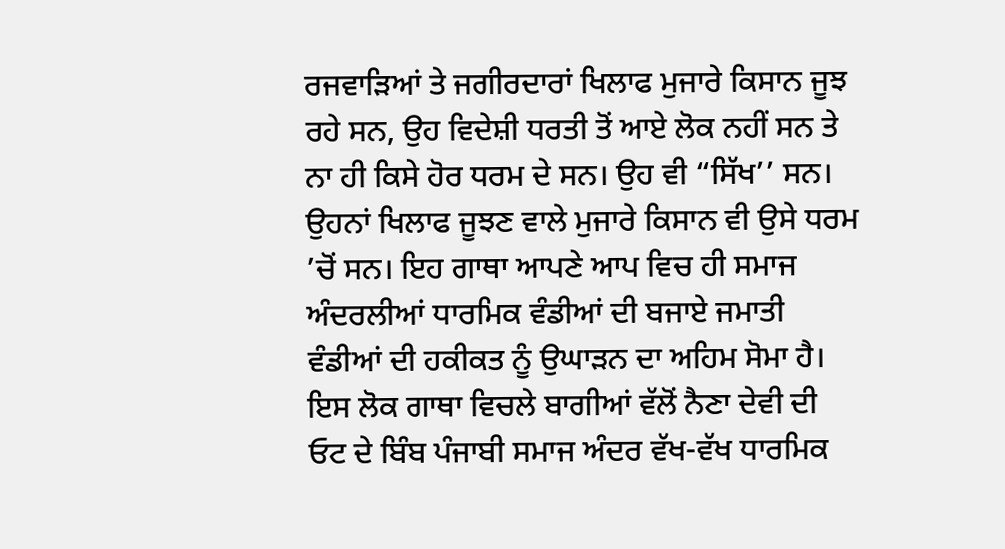ਰਜਵਾੜਿਆਂ ਤੇ ਜਗੀਰਦਾਰਾਂ ਖਿਲਾਫ ਮੁਜਾਰੇ ਕਿਸਾਨ ਜੂਝ ਰਹੇ ਸਨ, ਉਹ ਵਿਦੇਸ਼ੀ ਧਰਤੀ ਤੋਂ ਆਏ ਲੋਕ ਨਹੀਂ ਸਨ ਤੇ ਨਾ ਹੀ ਕਿਸੇ ਹੋਰ ਧਰਮ ਦੇ ਸਨ। ਉਹ ਵੀ “ਸਿੱਖ’’ ਸਨ। ਉਹਨਾਂ ਖਿਲਾਫ ਜੂਝਣ ਵਾਲੇ ਮੁਜਾਰੇ ਕਿਸਾਨ ਵੀ ਉਸੇ ਧਰਮ ’ਚੋਂ ਸਨ। ਇਹ ਗਾਥਾ ਆਪਣੇ ਆਪ ਵਿਚ ਹੀ ਸਮਾਜ ਅੰਦਰਲੀਆਂ ਧਾਰਮਿਕ ਵੰਡੀਆਂ ਦੀ ਬਜਾਏ ਜਮਾਤੀ ਵੰਡੀਆਂ ਦੀ ਹਕੀਕਤ ਨੂੰ ਉਘਾੜਨ ਦਾ ਅਹਿਮ ਸੋਮਾ ਹੈ। ਇਸ ਲੋਕ ਗਾਥਾ ਵਿਚਲੇ ਬਾਗੀਆਂ ਵੱਲੋਂ ਨੈਣਾ ਦੇਵੀ ਦੀ ਓਟ ਦੇ ਬਿੰਬ ਪੰਜਾਬੀ ਸਮਾਜ ਅੰਦਰ ਵੱਖ-ਵੱਖ ਧਾਰਮਿਕ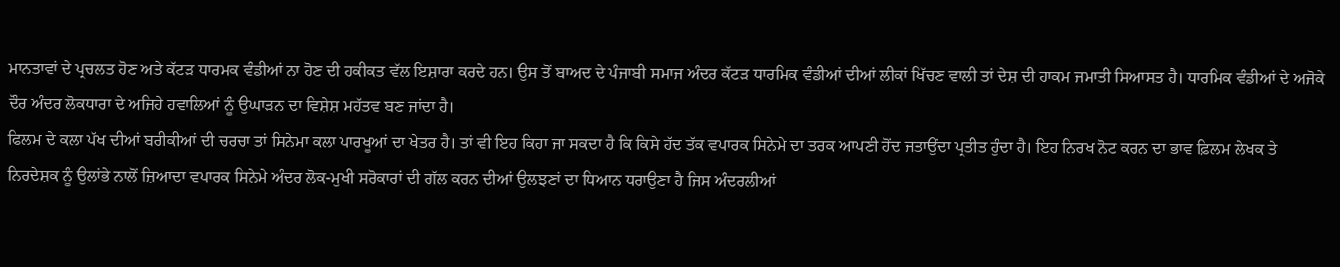ਮਾਨਤਾਵਾਂ ਦੇ ਪ੍ਰਚਲਤ ਹੋਣ ਅਤੇ ਕੱਟੜ ਧਾਰਮਕ ਵੰਡੀਆਂ ਨਾ ਹੋਣ ਦੀ ਹਕੀਕਤ ਵੱਲ ਇਸ਼ਾਰਾ ਕਰਦੇ ਹਨ। ਉਸ ਤੋਂ ਬਾਅਦ ਦੇ ਪੰਜਾਬੀ ਸਮਾਜ ਅੰਦਰ ਕੱਟੜ ਧਾਰਮਿਕ ਵੰਡੀਆਂ ਦੀਆਂ ਲੀਕਾਂ ਖਿੱਚਣ ਵਾਲੀ ਤਾਂ ਦੇਸ਼ ਦੀ ਹਾਕਮ ਜਮਾਤੀ ਸਿਆਸਤ ਹੈ। ਧਾਰਮਿਕ ਵੰਡੀਆਂ ਦੇ ਅਜੋਕੇ ਦੌਰ ਅੰਦਰ ਲੋਕਧਾਰਾ ਦੇ ਅਜਿਹੇ ਹਵਾਲਿਆਂ ਨੂੰ ਉਘਾੜਨ ਦਾ ਵਿਸ਼ੇਸ਼ ਮਹੱਤਵ ਬਣ ਜਾਂਦਾ ਹੈ।
ਫਿਲਮ ਦੇ ਕਲਾ ਪੱਖ ਦੀਆਂ ਬਰੀਕੀਆਂ ਦੀ ਚਰਚਾ ਤਾਂ ਸਿਨੇਮਾ ਕਲਾ ਪਾਰਖੂਆਂ ਦਾ ਖੇਤਰ ਹੈ। ਤਾਂ ਵੀ ਇਹ ਕਿਹਾ ਜਾ ਸਕਦਾ ਹੈ ਕਿ ਕਿਸੇ ਹੱਦ ਤੱਕ ਵਪਾਰਕ ਸਿਨੇਮੇ ਦਾ ਤਰਕ ਆਪਣੀ ਹੋਂਦ ਜਤਾਉਂਦਾ ਪ੍ਰਤੀਤ ਹੁੰਦਾ ਹੈ। ਇਹ ਨਿਰਖ ਨੋਟ ਕਰਨ ਦਾ ਭਾਵ ਫ਼ਿਲਮ ਲੇਖਕ ਤੇ ਨਿਰਦੇਸ਼ਕ ਨੂੰ ਉਲਾਂਭੇ ਨਾਲੋਂ ਜ਼ਿਆਦਾ ਵਪਾਰਕ ਸਿਨੇਮੇ ਅੰਦਰ ਲੋਕ-ਮੁਖੀ ਸਰੋਕਾਰਾਂ ਦੀ ਗੱਲ ਕਰਨ ਦੀਆਂ ਉਲਝਣਾਂ ਦਾ ਧਿਆਨ ਧਰਾਉਣਾ ਹੈ ਜਿਸ ਅੰਦਰਲੀਆਂ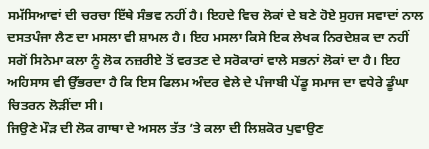ਸਮੱਸਿਆਵਾਂ ਦੀ ਚਰਚਾ ਇੱਥੇ ਸੰਭਵ ਨਹੀਂ ਹੈ। ਇਹਦੇ ਵਿਚ ਲੋਕਾਂ ਦੇ ਬਣੇ ਹੋਏ ਸੁਹਜ ਸਵਾਦਾਂ ਨਾਲ ਦਸਤਪੰਜਾ ਲੈਣ ਦਾ ਮਸਲਾ ਵੀ ਸ਼ਾਮਲ ਹੈ। ਇਹ ਮਸਲਾ ਕਿਸੇ ਇਕ ਲੇਖਕ ਨਿਰਦੇਸ਼ਕ ਦਾ ਨਹੀਂ ਸਗੋਂ ਸਿਨੇਮਾ ਕਲਾ ਨੂੰ ਲੋਕ ਨਜ਼ਰੀਏ ਤੋਂ ਵਰਤਣ ਦੇ ਸਰੋਕਾਰਾਂ ਵਾਲੇ ਸਭਨਾਂ ਲੋਕਾਂ ਦਾ ਹੈ। ਇਹ ਅਹਿਸਾਸ ਵੀ ਉੱਭਰਦਾ ਹੈ ਕਿ ਇਸ ਫਿਲਮ ਅੰਦਰ ਵੇਲੇ ਦੇ ਪੰਜਾਬੀ ਪੇਂਡੂ ਸਮਾਜ ਦਾ ਵਧੇਰੇ ਡੂੰਘਾ ਚਿਤਰਨ ਲੋੜੀਂਦਾ ਸੀ।
ਜਿਉਣੇ ਮੌੜ ਦੀ ਲੋਕ ਗਾਥਾ ਦੇ ਅਸਲ ਤੱਤ ’ਤੇ ਕਲਾ ਦੀ ਲਿਸ਼ਕੋਰ ਪੁਵਾਉਣ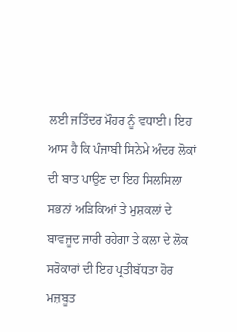ਲਈ ਜਤਿੰਦਰ ਮੌਹਰ ਨੂੰ ਵਧਾਈ। ਇਹ ਆਸ ਹੈ ਕਿ ਪੰਜਾਬੀ ਸਿਨੇਮੇ ਅੰਦਰ ਲੋਕਾਂ ਦੀ ਬਾਤ ਪਾਉਣ ਦਾ ਇਹ ਸਿਲਸਿਲਾ ਸਭਨਾਂ ਅੜਿਕਿਆਂ ਤੇ ਮੁਸ਼ਕਲਾਂ ਦੇ ਬਾਵਜੂਦ ਜਾਰੀ ਰਹੇਗਾ ਤੇ ਕਲਾ ਦੇ ਲੋਕ ਸਰੋਕਾਰਾਂ ਦੀ ਇਹ ਪ੍ਰਤੀਬੱਧਤਾ ਹੋਰ ਮਜ਼ਬੂਤ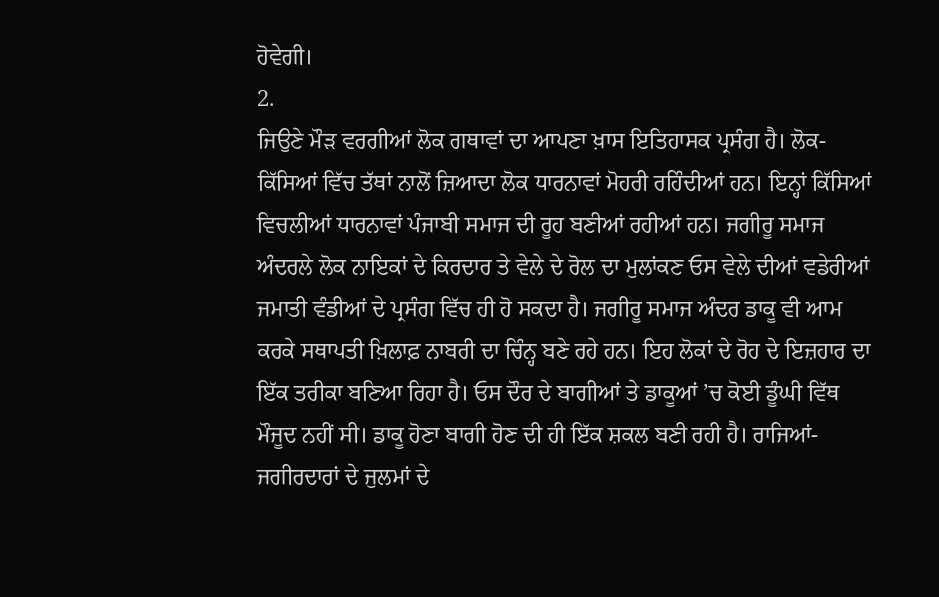ਹੋਵੇਗੀ।
2.
ਜਿਉਣੇ ਮੌੜ ਵਰਗੀਆਂ ਲੋਕ ਗਥਾਵਾਂ ਦਾ ਆਪਣਾ ਖ਼ਾਸ ਇਤਿਹਾਸਕ ਪ੍ਰਸੰਗ ਹੈ। ਲੋਕ-ਕਿੱਸਿਆਂ ਵਿੱਚ ਤੱਥਾਂ ਨਾਲੋਂ ਜ਼ਿਆਦਾ ਲੋਕ ਧਾਰਨਾਵਾਂ ਮੋਹਰੀ ਰਹਿੰਦੀਆਂ ਹਨ। ਇਨ੍ਹਾਂ ਕਿੱਸਿਆਂ ਵਿਚਲੀਆਂ ਧਾਰਨਾਵਾਂ ਪੰਜਾਬੀ ਸਮਾਜ ਦੀ ਰੂਹ ਬਣੀਆਂ ਰਹੀਆਂ ਹਨ। ਜਗੀਰੂ ਸਮਾਜ ਅੰਦਰਲੇ ਲੋਕ ਨਾਇਕਾਂ ਦੇ ਕਿਰਦਾਰ ਤੇ ਵੇਲੇ ਦੇ ਰੋਲ ਦਾ ਮੁਲਾਂਕਣ ਓਸ ਵੇਲੇ ਦੀਆਂ ਵਡੇਰੀਆਂ ਜਮਾਤੀ ਵੰਡੀਆਂ ਦੇ ਪ੍ਰਸੰਗ ਵਿੱਚ ਹੀ ਹੋ ਸਕਦਾ ਹੈ। ਜਗੀਰੂ ਸਮਾਜ ਅੰਦਰ ਡਾਕੂ ਵੀ ਆਮ ਕਰਕੇ ਸਥਾਪਤੀ ਖ਼ਿਲਾਫ਼ ਨਾਬਰੀ ਦਾ ਚਿੰਨ੍ਹ ਬਣੇ ਰਹੇ ਹਨ। ਇਹ ਲੋਕਾਂ ਦੇ ਰੋਹ ਦੇ ਇਜ਼ਹਾਰ ਦਾ ਇੱਕ ਤਰੀਕਾ ਬਣਿਆ ਰਿਹਾ ਹੈ। ਓਸ ਦੌਰ ਦੇ ਬਾਗੀਆਂ ਤੇ ਡਾਕੂਆਂ ’ਚ ਕੋਈ ਡੂੰਘੀ ਵਿੱਥ ਮੌਜੂਦ ਨਹੀਂ ਸੀ। ਡਾਕੂ ਹੋਣਾ ਬਾਗੀ ਹੋਣ ਦੀ ਹੀ ਇੱਕ ਸ਼ਕਲ ਬਣੀ ਰਹੀ ਹੈ। ਰਾਜਿਆਂ- ਜਗੀਰਦਾਰਾਂ ਦੇ ਜੁਲਮਾਂ ਦੇ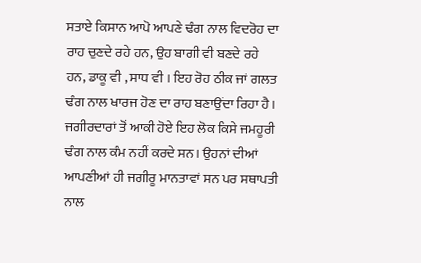ਸਤਾਏ ਕਿਸਾਨ ਆਪੋ ਆਪਣੇ ਢੰਗ ਨਾਲ ਵਿਦਰੋਹ ਦਾ ਰਾਹ ਚੁਣਦੇ ਰਹੇ ਹਨ, ਉਹ ਬਾਗੀ ਵੀ ਬਣਦੇ ਰਹੇ ਹਨ, ਡਾਕੂ ਵੀ , ਸਾਧ ਵੀ । ਇਹ ਰੋਹ ਠੀਕ ਜਾਂ ਗਲਤ ਢੰਗ ਨਾਲ ਖਾਰਜ ਹੋਣ ਦਾ ਰਾਹ ਬਣਾਉਂਦਾ ਰਿਹਾ ਹੈ। ਜਗੀਰਦਾਰਾਂ ਤੋਂ ਆਕੀ ਹੋਏ ਇਹ ਲੋਕ ਕਿਸੇ ਜਮਹੂਰੀ ਢੰਗ ਨਾਲ ਕੰਮ ਨਹੀਂ ਕਰਦੇ ਸਨ। ਉਹਨਾਂ ਦੀਆਂ ਆਪਣੀਆਂ ਹੀ ਜਗੀਰੂ ਮਾਨਤਾਵਾਂ ਸਨ ਪਰ ਸਥਾਪਤੀ ਨਾਲ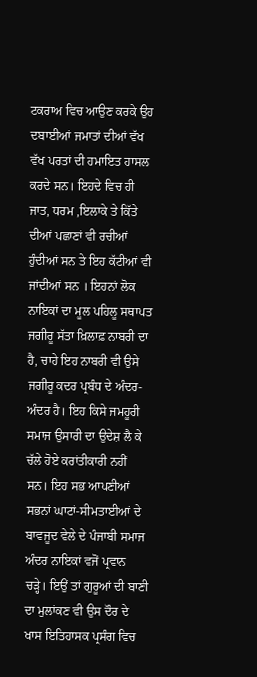ਟਕਰਾਅ ਵਿਚ ਆਉਣ ਕਰਕੇ ਉਹ ਦਬਾਈਆਂ ਜਮਾਤਾਂ ਦੀਆਂ ਵੱਖ ਵੱਖ ਪਰਤਾਂ ਦੀ ਹਮਾਇਤ ਹਾਸਲ ਕਰਦੇ ਸਨ। ਇਹਦੇ ਵਿਚ ਹੀ ਜਾਤ, ਧਰਮ ,ਇਲਾਕੇ ਤੇ ਕਿੱਤੇ ਦੀਆਂ ਪਛਾਣਾਂ ਵੀ ਰਚੀਆਂ ਹੁੰਦੀਆਂ ਸਨ ਤੇ ਇਹ ਕੱਟੀਆਂ ਵੀ ਜਾਂਦੀਆਂ ਸਨ । ਇਹਨਾਂ ਲੋਕ ਨਾਇਕਾਂ ਦਾ ਮੂਲ ਪਹਿਲੂ ਸਥਾਪਤ ਜਗੀਰੂ ਸੱਤਾ ਖ਼ਿਲਾਫ਼ ਨਾਬਰੀ ਦਾ ਹੈ, ਚਾਹੇ ਇਹ ਨਾਬਰੀ ਵੀ ਉਸੇ ਜਗੀਰੂ ਕਦਰ ਪ੍ਰਬੰਧ ਦੇ ਅੰਦਰ-ਅੰਦਰ ਹੈ। ਇਹ ਕਿਸੇ ਜਮਹੂਰੀ ਸਮਾਜ ਉਸਾਰੀ ਦਾ ਉਦੇਸ਼ ਲੈ ਕੇ ਚੱਲੇ ਹੋਏ ਕਰਾਂਤੀਕਾਰੀ ਨਹੀਂ ਸਨ। ਇਹ ਸਭ ਆਪਣੀਆਂ ਸਭਨਾਂ ਘਾਟਾਂ-ਸੀਮਤਾਈਆਂ ਦੇ ਬਾਵਜੂਦ ਵੇਲੇ ਦੇ ਪੰਜਾਬੀ ਸਮਾਜ ਅੰਦਰ ਨਾਇਕਾਂ ਵਜੋਂ ਪ੍ਰਵਾਨ ਚੜ੍ਹੇ। ਇਉਂ ਤਾਂ ਗੁਰੂਆਂ ਦੀ ਬਾਣੀ ਦਾ ਮੁਲਾਂਕਣ ਵੀ ਉਸ ਦੌਰ ਦੇ ਖਾਸ ਇਤਿਹਾਸਕ ਪ੍ਰਸੰਗ ਵਿਚ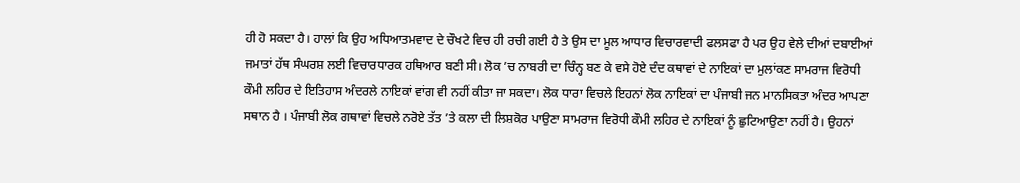ਹੀ ਹੋ ਸਕਦਾ ਹੈ। ਹਾਲਾਂ ਕਿ ਉਹ ਅਧਿਆਤਮਵਾਦ ਦੇ ਚੌਖਟੇ ਵਿਚ ਹੀ ਰਚੀ ਗਈ ਹੈ ਤੇ ਉਸ ਦਾ ਮੂਲ ਆਧਾਰ ਵਿਚਾਰਵਾਦੀ ਫਲਸਫਾ ਹੈ ਪਰ ਉਹ ਵੇਲੇ ਦੀਆਂ ਦਬਾਈਆਂ ਜਮਾਤਾਂ ਹੱਥ ਸੰਘਰਸ਼ ਲਈ ਵਿਚਾਰਧਾਰਕ ਹਥਿਆਰ ਬਣੀ ਸੀ। ਲੋਕ ’ਚ ਨਾਬਰੀ ਦਾ ਚਿੰਨ੍ਹ ਬਣ ਕੇ ਵਸੇ ਹੋਏ ਦੰਦ ਕਥਾਵਾਂ ਦੇ ਨਾਇਕਾਂ ਦਾ ਮੁਲਾਂਕਣ ਸਾਮਰਾਜ ਵਿਰੋਧੀ ਕੌਮੀ ਲਹਿਰ ਦੇ ਇਤਿਹਾਸ ਅੰਦਰਲੇ ਨਾਇਕਾਂ ਵਾਂਗ ਵੀ ਨਹੀਂ ਕੀਤਾ ਜਾ ਸਕਦਾ। ਲੋਕ ਧਾਰਾ ਵਿਚਲੇ ਇਹਨਾਂ ਲੋਕ ਨਾਇਕਾਂ ਦਾ ਪੰਜਾਬੀ ਜਨ ਮਾਨਸਿਕਤਾ ਅੰਦਰ ਆਪਣਾ ਸਥਾਨ ਹੈ । ਪੰਜਾਬੀ ਲੋਕ ਗਥਾਵਾਂ ਵਿਚਲੇ ਨਰੋਏ ਤੱਤ ’ਤੇ ਕਲਾ ਦੀ ਲਿਸ਼ਕੋਰ ਪਾਉਣਾ ਸਾਮਰਾਜ ਵਿਰੋਧੀ ਕੌਮੀ ਲਹਿਰ ਦੇ ਨਾਇਕਾਂ ਨੂੰ ਛੁਟਿਆਉਣਾ ਨਹੀਂ ਹੈ। ਉਹਨਾਂ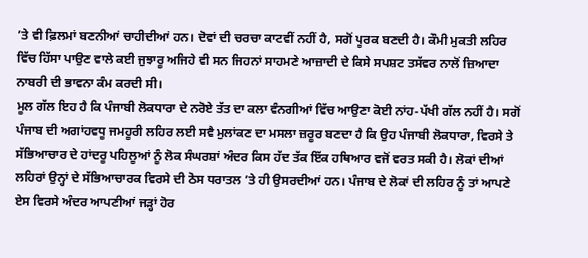’ਤੇ ਵੀ ਫ਼ਿਲਮਾਂ ਬਣਨੀਆਂ ਚਾਹੀਦੀਆਂ ਹਨ। ਦੋਵਾਂ ਦੀ ਚਰਚਾ ਕਾਟਵੀਂ ਨਹੀਂ ਹੈ, ਸਗੋਂ ਪੂਰਕ ਬਣਦੀ ਹੈ। ਕੌਮੀ ਮੁਕਤੀ ਲਹਿਰ ਵਿੱਚ ਹਿੱਸਾ ਪਾਉਣ ਵਾਲੇ ਕਈ ਜੁਝਾਰੂ ਅਜਿਹੇ ਵੀ ਸਨ ਜਿਹਨਾਂ ਸਾਹਮਣੇ ਆਜ਼ਾਦੀ ਦੇ ਕਿਸੇ ਸਪਸ਼ਟ ਤਸੱਵਰ ਨਾਲੋਂ ਜ਼ਿਆਦਾ ਨਾਬਰੀ ਦੀ ਭਾਵਨਾ ਕੰਮ ਕਰਦੀ ਸੀ।
ਮੂਲ ਗੱਲ ਇਹ ਹੈ ਕਿ ਪੰਜਾਬੀ ਲੋਕਧਾਰਾ ਦੇ ਨਰੋਏ ਤੱਤ ਦਾ ਕਲਾ ਵੰਨਗੀਆਂ ਵਿੱਚ ਆਉਣਾ ਕੋਈ ਨਾਂਹ-ਪੱਖੀ ਗੱਲ ਨਹੀਂ ਹੈ। ਸਗੋਂ ਪੰਜਾਬ ਦੀ ਅਗਾਂਹਵਧੂ ਜਮਹੂਰੀ ਲਹਿਰ ਲਈ ਸਵੈ ਮੁਲਾਂਕਣ ਦਾ ਮਸਲਾ ਜ਼ਰੂਰ ਬਣਦਾ ਹੈ ਕਿ ਉਹ ਪੰਜਾਬੀ ਲੋਕਧਾਰਾ, ਵਿਰਸੇ ਤੇ ਸੱਭਿਆਚਾਰ ਦੇ ਹਾਂਦਰੂ ਪਹਿਲੂਆਂ ਨੂੰ ਲੋਕ ਸੰਘਰਸ਼ਾਂ ਅੰਦਰ ਕਿਸ ਹੱਦ ਤੱਕ ਇੱਕ ਹਥਿਆਰ ਵਜੋਂ ਵਰਤ ਸਕੀ ਹੈ। ਲੋਕਾਂ ਦੀਆਂ ਲਹਿਰਾਂ ਉਨ੍ਹਾਂ ਦੇ ਸੱਭਿਆਚਾਰਕ ਵਿਰਸੇ ਦੀ ਠੋਸ ਧਰਾਤਲ ’ਤੇ ਹੀ ਉਸਰਦੀਆਂ ਹਨ। ਪੰਜਾਬ ਦੇ ਲੋਕਾਂ ਦੀ ਲਹਿਰ ਨੂੰ ਤਾਂ ਆਪਣੇ ਏਸ ਵਿਰਸੇ ਅੰਦਰ ਆਪਣੀਆਂ ਜੜ੍ਹਾਂ ਹੋਰ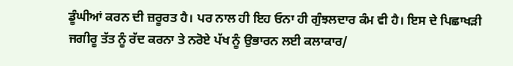ਡੂੰਘੀਆਂ ਕਰਨ ਦੀ ਜ਼ਰੂਰਤ ਹੈ। ਪਰ ਨਾਲ ਹੀ ਇਹ ਓਨਾ ਹੀ ਗੁੰਝਲਦਾਰ ਕੰਮ ਵੀ ਹੈ। ਇਸ ਦੇ ਪਿਛਾਖੜੀ ਜਗੀਰੂ ਤੱਤ ਨੂੰ ਰੱਦ ਕਰਨਾ ਤੇ ਨਰੋਏ ਪੱਖ ਨੂੰ ਉਭਾਰਨ ਲਈ ਕਲਾਕਾਰ/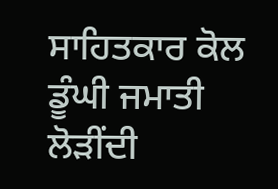ਸਾਹਿਤਕਾਰ ਕੋਲ ਡੂੰਘੀ ਜਮਾਤੀ ਲੋੜੀਂਦੀ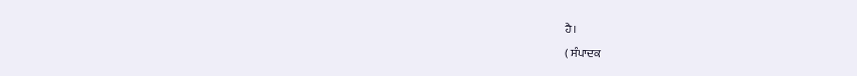ਹੈ।
( ਸੰਪਾਦਕ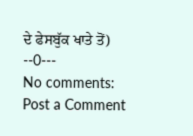ਦੇ ਫੇਸਬੁੱਕ ਖਾਤੇ ਤੋਂ)
--0---
No comments:
Post a Comment